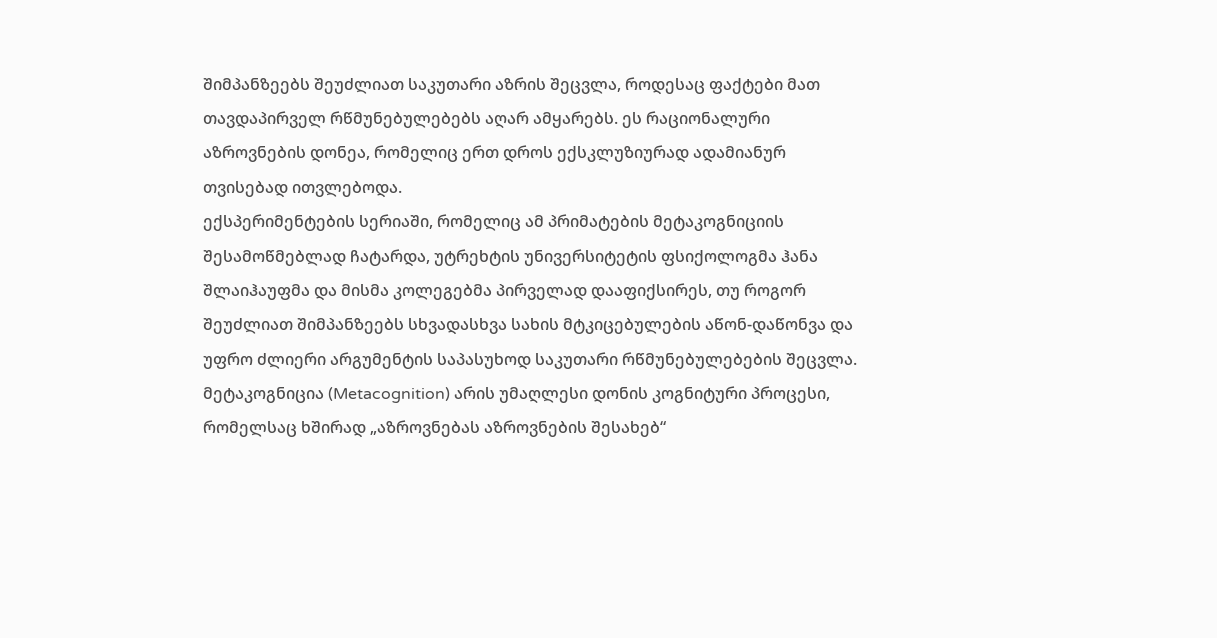შიმპანზეებს შეუძლიათ საკუთარი აზრის შეცვლა, როდესაც ფაქტები მათ თავდაპირველ რწმუნებულებებს აღარ ამყარებს. ეს რაციონალური აზროვნების დონეა, რომელიც ერთ დროს ექსკლუზიურად ადამიანურ თვისებად ითვლებოდა.
ექსპერიმენტების სერიაში, რომელიც ამ პრიმატების მეტაკოგნიციის შესამოწმებლად ჩატარდა, უტრეხტის უნივერსიტეტის ფსიქოლოგმა ჰანა შლაიჰაუფმა და მისმა კოლეგებმა პირველად დააფიქსირეს, თუ როგორ შეუძლიათ შიმპანზეებს სხვადასხვა სახის მტკიცებულების აწონ-დაწონვა და უფრო ძლიერი არგუმენტის საპასუხოდ საკუთარი რწმუნებულებების შეცვლა.
მეტაკოგნიცია (Metacognition) არის უმაღლესი დონის კოგნიტური პროცესი, რომელსაც ხშირად „აზროვნებას აზროვნების შესახებ“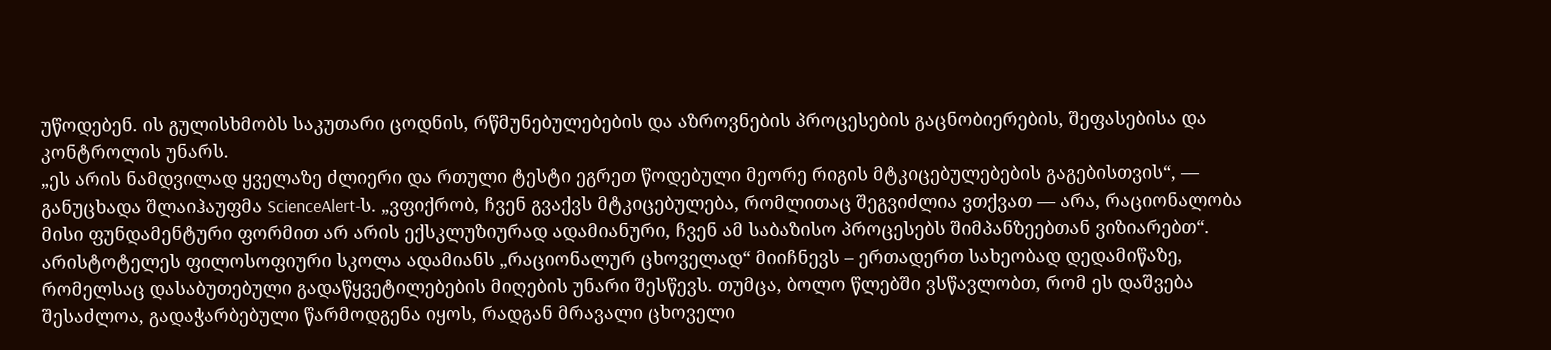უწოდებენ. ის გულისხმობს საკუთარი ცოდნის, რწმუნებულებების და აზროვნების პროცესების გაცნობიერების, შეფასებისა და კონტროლის უნარს.
„ეს არის ნამდვილად ყველაზე ძლიერი და რთული ტესტი ეგრეთ წოდებული მეორე რიგის მტკიცებულებების გაგებისთვის“, — განუცხადა შლაიჰაუფმა ScienceAlert-ს. „ვფიქრობ, ჩვენ გვაქვს მტკიცებულება, რომლითაც შეგვიძლია ვთქვათ — არა, რაციონალობა მისი ფუნდამენტური ფორმით არ არის ექსკლუზიურად ადამიანური, ჩვენ ამ საბაზისო პროცესებს შიმპანზეებთან ვიზიარებთ“.
არისტოტელეს ფილოსოფიური სკოლა ადამიანს „რაციონალურ ცხოველად“ მიიჩნევს – ერთადერთ სახეობად დედამიწაზე, რომელსაც დასაბუთებული გადაწყვეტილებების მიღების უნარი შესწევს. თუმცა, ბოლო წლებში ვსწავლობთ, რომ ეს დაშვება შესაძლოა, გადაჭარბებული წარმოდგენა იყოს, რადგან მრავალი ცხოველი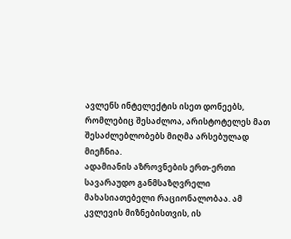ავლენს ინტელექტის ისეთ დონეებს, რომლებიც შესაძლოა, არისტოტელეს მათ შესაძლებლობებს მიღმა არსებულად მიეჩნია.
ადამიანის აზროვნების ერთ-ერთი სავარაუდო განმსაზღვრელი მახასიათებელი რაციონალობაა. ამ კვლევის მიზნებისთვის, ის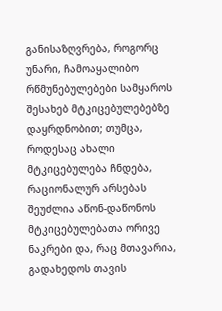განისაზღვრება, როგორც უნარი, ჩამოაყალიბო რწმუნებულებები სამყაროს შესახებ მტკიცებულებებზე დაყრდნობით; თუმცა, როდესაც ახალი მტკიცებულება ჩნდება, რაციონალურ არსებას შეუძლია აწონ-დაწონოს მტკიცებულებათა ორივე ნაკრები და, რაც მთავარია, გადახედოს თავის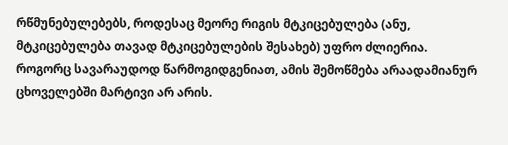რწმუნებულებებს, როდესაც მეორე რიგის მტკიცებულება (ანუ, მტკიცებულება თავად მტკიცებულების შესახებ) უფრო ძლიერია.
როგორც სავარაუდოდ წარმოგიდგენიათ, ამის შემოწმება არაადამიანურ ცხოველებში მარტივი არ არის.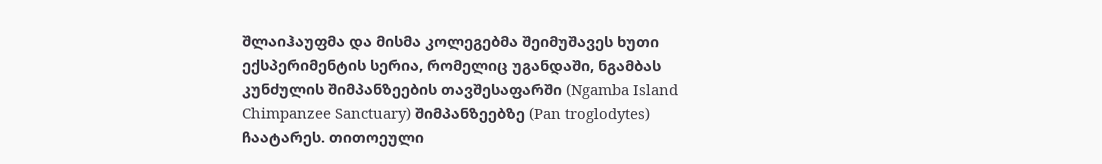შლაიჰაუფმა და მისმა კოლეგებმა შეიმუშავეს ხუთი ექსპერიმენტის სერია, რომელიც უგანდაში, ნგამბას კუნძულის შიმპანზეების თავშესაფარში (Ngamba Island Chimpanzee Sanctuary) შიმპანზეებზე (Pan troglodytes) ჩაატარეს. თითოეული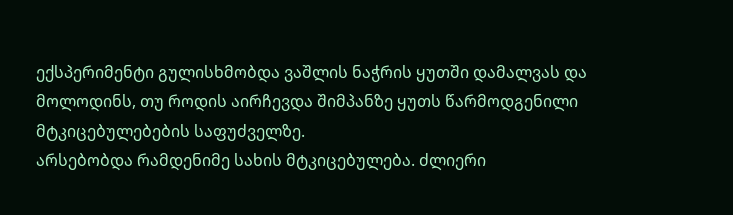ექსპერიმენტი გულისხმობდა ვაშლის ნაჭრის ყუთში დამალვას და მოლოდინს, თუ როდის აირჩევდა შიმპანზე ყუთს წარმოდგენილი მტკიცებულებების საფუძველზე.
არსებობდა რამდენიმე სახის მტკიცებულება. ძლიერი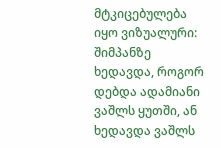მტკიცებულება იყო ვიზუალური: შიმპანზე ხედავდა, როგორ დებდა ადამიანი ვაშლს ყუთში, ან ხედავდა ვაშლს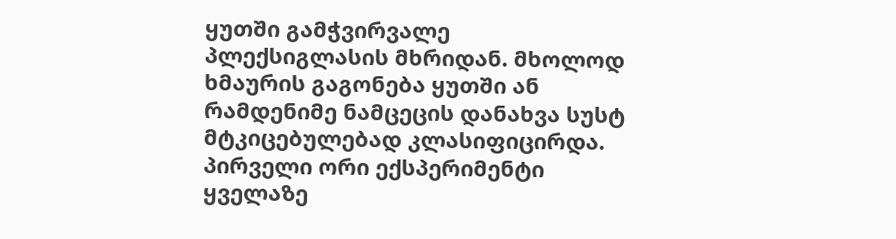ყუთში გამჭვირვალე პლექსიგლასის მხრიდან. მხოლოდ ხმაურის გაგონება ყუთში ან რამდენიმე ნამცეცის დანახვა სუსტ მტკიცებულებად კლასიფიცირდა.
პირველი ორი ექსპერიმენტი ყველაზე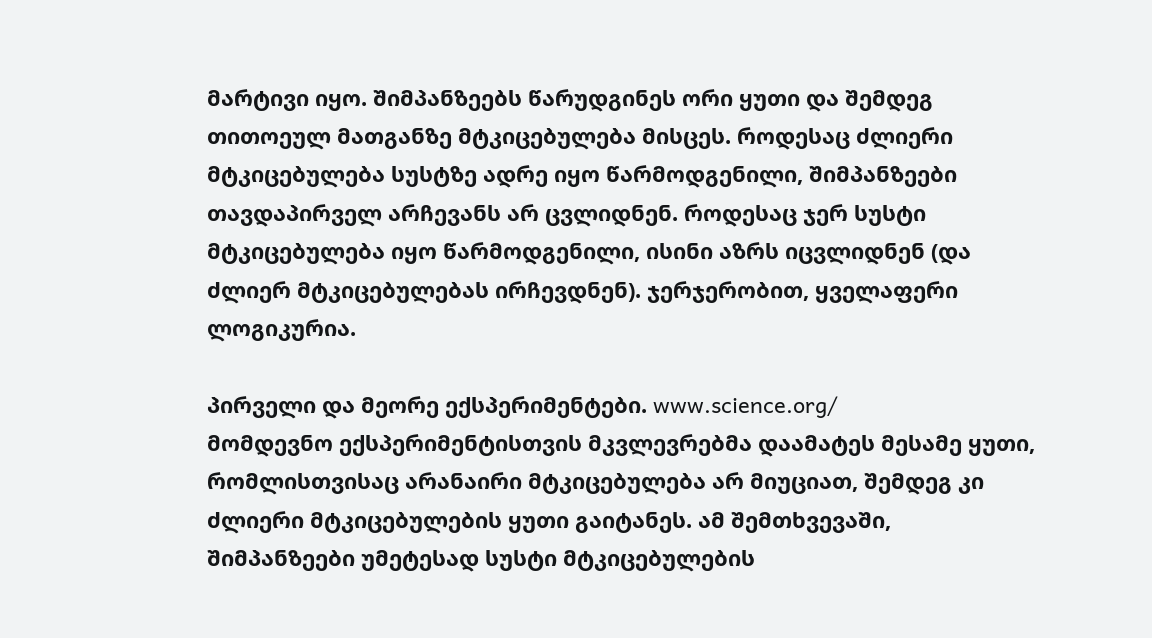მარტივი იყო. შიმპანზეებს წარუდგინეს ორი ყუთი და შემდეგ თითოეულ მათგანზე მტკიცებულება მისცეს. როდესაც ძლიერი მტკიცებულება სუსტზე ადრე იყო წარმოდგენილი, შიმპანზეები თავდაპირველ არჩევანს არ ცვლიდნენ. როდესაც ჯერ სუსტი მტკიცებულება იყო წარმოდგენილი, ისინი აზრს იცვლიდნენ (და ძლიერ მტკიცებულებას ირჩევდნენ). ჯერჯერობით, ყველაფერი ლოგიკურია.

პირველი და მეორე ექსპერიმენტები. www.science.org/
მომდევნო ექსპერიმენტისთვის მკვლევრებმა დაამატეს მესამე ყუთი, რომლისთვისაც არანაირი მტკიცებულება არ მიუციათ, შემდეგ კი ძლიერი მტკიცებულების ყუთი გაიტანეს. ამ შემთხვევაში, შიმპანზეები უმეტესად სუსტი მტკიცებულების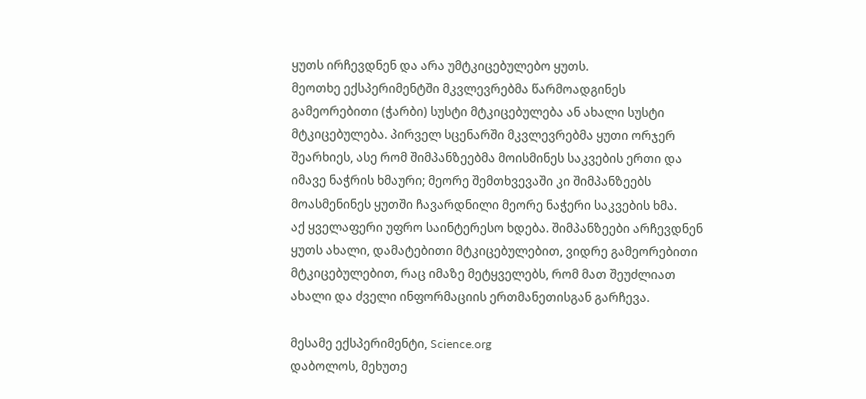ყუთს ირჩევდნენ და არა უმტკიცებულებო ყუთს.
მეოთხე ექსპერიმენტში მკვლევრებმა წარმოადგინეს გამეორებითი (ჭარბი) სუსტი მტკიცებულება ან ახალი სუსტი მტკიცებულება. პირველ სცენარში მკვლევრებმა ყუთი ორჯერ შეარხიეს, ასე რომ შიმპანზეებმა მოისმინეს საკვების ერთი და იმავე ნაჭრის ხმაური; მეორე შემთხვევაში კი შიმპანზეებს მოასმენინეს ყუთში ჩავარდნილი მეორე ნაჭერი საკვების ხმა.
აქ ყველაფერი უფრო საინტერესო ხდება. შიმპანზეები არჩევდნენ ყუთს ახალი, დამატებითი მტკიცებულებით, ვიდრე გამეორებითი მტკიცებულებით, რაც იმაზე მეტყველებს, რომ მათ შეუძლიათ ახალი და ძველი ინფორმაციის ერთმანეთისგან გარჩევა.

მესამე ექსპერიმენტი, Science.org
დაბოლოს, მეხუთე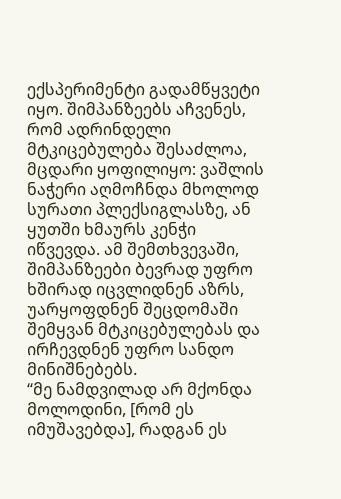ექსპერიმენტი გადამწყვეტი იყო. შიმპანზეებს აჩვენეს, რომ ადრინდელი მტკიცებულება შესაძლოა, მცდარი ყოფილიყო: ვაშლის ნაჭერი აღმოჩნდა მხოლოდ სურათი პლექსიგლასზე, ან ყუთში ხმაურს კენჭი იწვევდა. ამ შემთხვევაში, შიმპანზეები ბევრად უფრო ხშირად იცვლიდნენ აზრს, უარყოფდნენ შეცდომაში შემყვან მტკიცებულებას და ირჩევდნენ უფრო სანდო მინიშნებებს.
“მე ნამდვილად არ მქონდა მოლოდინი, [რომ ეს იმუშავებდა], რადგან ეს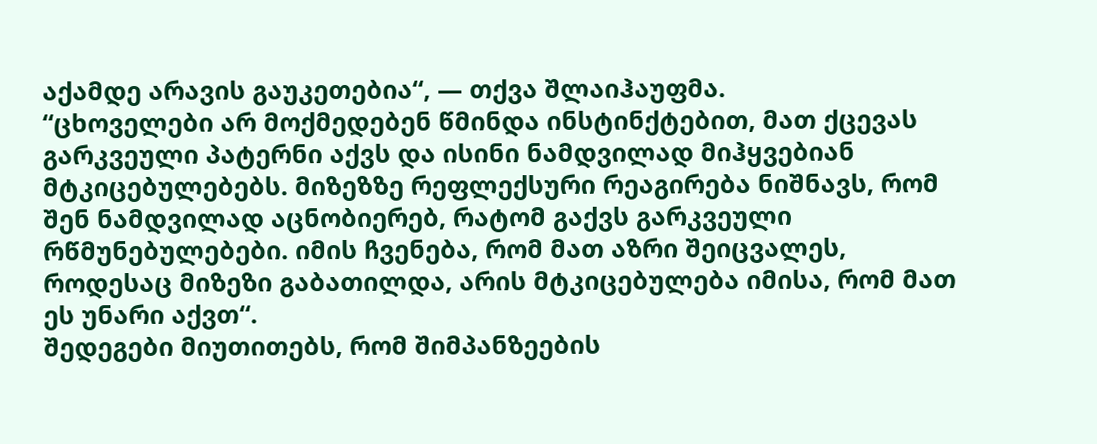აქამდე არავის გაუკეთებია“, — თქვა შლაიჰაუფმა.
“ცხოველები არ მოქმედებენ წმინდა ინსტინქტებით, მათ ქცევას გარკვეული პატერნი აქვს და ისინი ნამდვილად მიჰყვებიან მტკიცებულებებს. მიზეზზე რეფლექსური რეაგირება ნიშნავს, რომ შენ ნამდვილად აცნობიერებ, რატომ გაქვს გარკვეული რწმუნებულებები. იმის ჩვენება, რომ მათ აზრი შეიცვალეს, როდესაც მიზეზი გაბათილდა, არის მტკიცებულება იმისა, რომ მათ ეს უნარი აქვთ“.
შედეგები მიუთითებს, რომ შიმპანზეების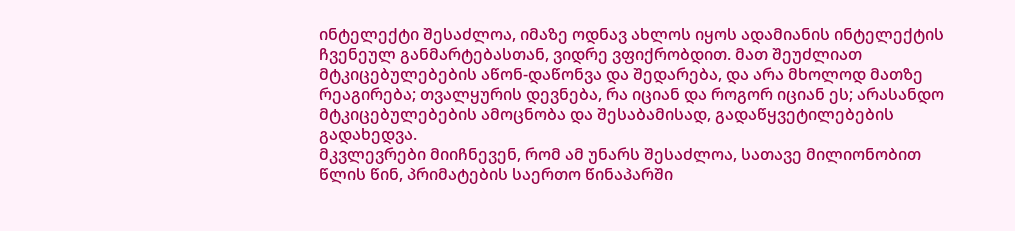ინტელექტი შესაძლოა, იმაზე ოდნავ ახლოს იყოს ადამიანის ინტელექტის ჩვენეულ განმარტებასთან, ვიდრე ვფიქრობდით. მათ შეუძლიათ მტკიცებულებების აწონ-დაწონვა და შედარება, და არა მხოლოდ მათზე რეაგირება; თვალყურის დევნება, რა იციან და როგორ იციან ეს; არასანდო მტკიცებულებების ამოცნობა და შესაბამისად, გადაწყვეტილებების გადახედვა.
მკვლევრები მიიჩნევენ, რომ ამ უნარს შესაძლოა, სათავე მილიონობით წლის წინ, პრიმატების საერთო წინაპარში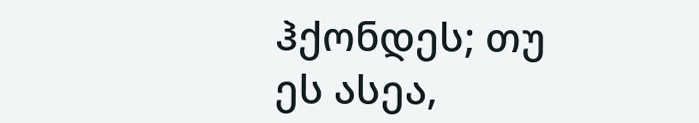ჰქონდეს; თუ ეს ასეა,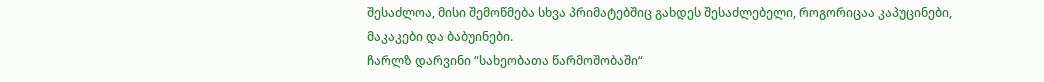შესაძლოა, მისი შემოწმება სხვა პრიმატებშიც გახდეს შესაძლებელი, როგორიცაა კაპუცინები, მაკაკები და ბაბუინები.
ჩარლზ დარვინი “სახეობათა წარმოშობაში“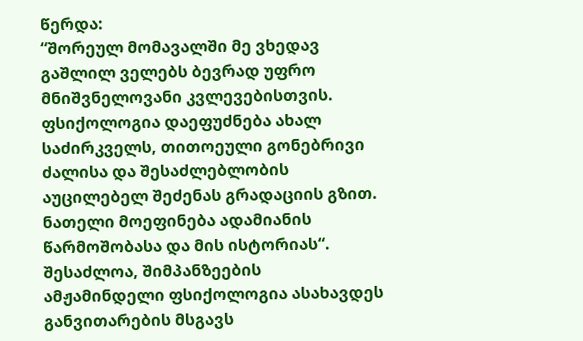წერდა:
“შორეულ მომავალში მე ვხედავ გაშლილ ველებს ბევრად უფრო მნიშვნელოვანი კვლევებისთვის. ფსიქოლოგია დაეფუძნება ახალ საძირკველს, თითოეული გონებრივი ძალისა და შესაძლებლობის აუცილებელ შეძენას გრადაციის გზით. ნათელი მოეფინება ადამიანის წარმოშობასა და მის ისტორიას“.
შესაძლოა, შიმპანზეების ამჟამინდელი ფსიქოლოგია ასახავდეს განვითარების მსგავს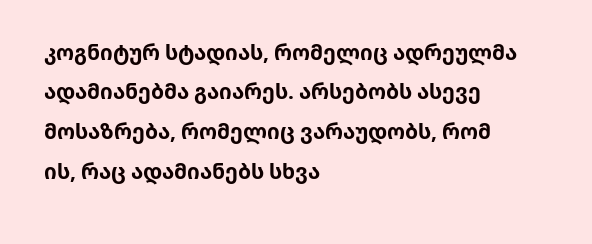კოგნიტურ სტადიას, რომელიც ადრეულმა ადამიანებმა გაიარეს. არსებობს ასევე მოსაზრება, რომელიც ვარაუდობს, რომ ის, რაც ადამიანებს სხვა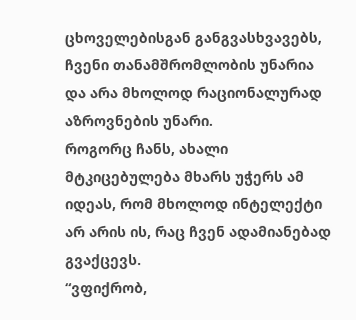ცხოველებისგან განგვასხვავებს, ჩვენი თანამშრომლობის უნარია და არა მხოლოდ რაციონალურად აზროვნების უნარი.
როგორც ჩანს, ახალი მტკიცებულება მხარს უჭერს ამ იდეას, რომ მხოლოდ ინტელექტი არ არის ის, რაც ჩვენ ადამიანებად გვაქცევს.
“ვფიქრობ,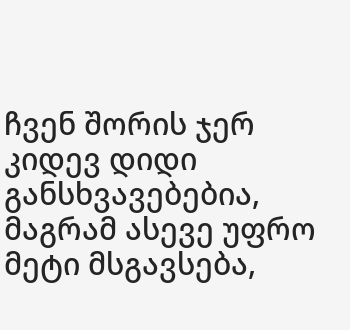ჩვენ შორის ჯერ კიდევ დიდი განსხვავებებია, მაგრამ ასევე უფრო მეტი მსგავსება,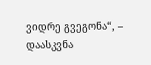ვიდრე გვეგონა“, – დაასკვნა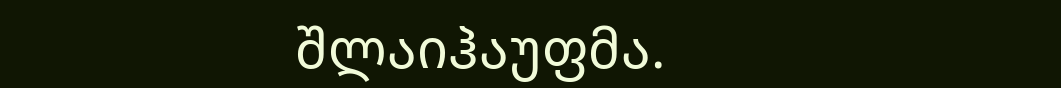შლაიჰაუფმა.